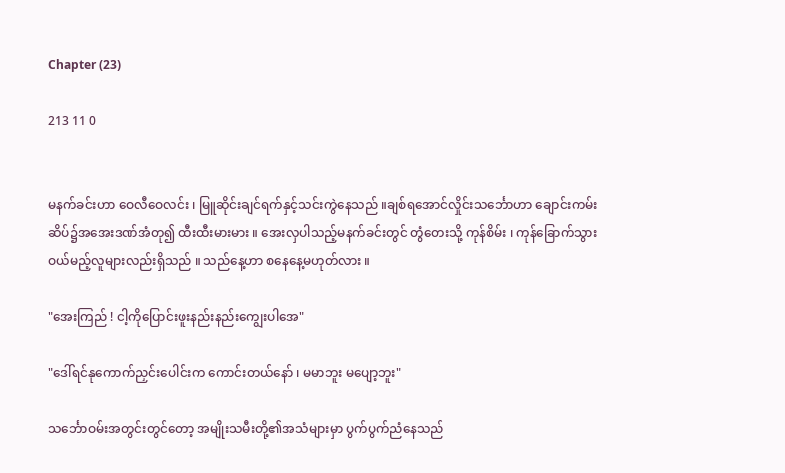Chapter (23)

213 11 0


မနက်ခင်းဟာ ဝေလီဝေလင်း ၊ မြူဆိုင်းချင်ရက်နှင့်သင်းကွဲနေသည် ။ချစ်ရအောင်လှိုင်းသ‌င်္ဘောဟာ ချောင်းကမ်းဆိပ်၌အအေးဒဏ်အံတု၍ ထီးထီးမားမား ။ အေးလှပါသည့်မနက်ခင်းတွင် တွံတေးသို့ ကုန်စိမ်း ၊ ကုန်ခြောက်သွားဝယ်မည့်လူများလည်းရှိသည် ။ သည်နေ့ဟာ စနေနေ့မဟုတ်လား ။

"အေးကြည် ! ငါ့ကိုပြောင်းဖူးနည်းနည်းကျွေးပါအေ"

"ဒေါ်ရင်နုကောက်ညှင်းပေါင်းက ကောင်းတယ်နော် ၊ မမာဘူး မပျော့ဘူး"

သင်္ဘောဝမ်းအတွင်းတွင်တော့ အမျိုးသမီးတို့၏အသံများမှာ ပွက်ပွက်ညံနေသည်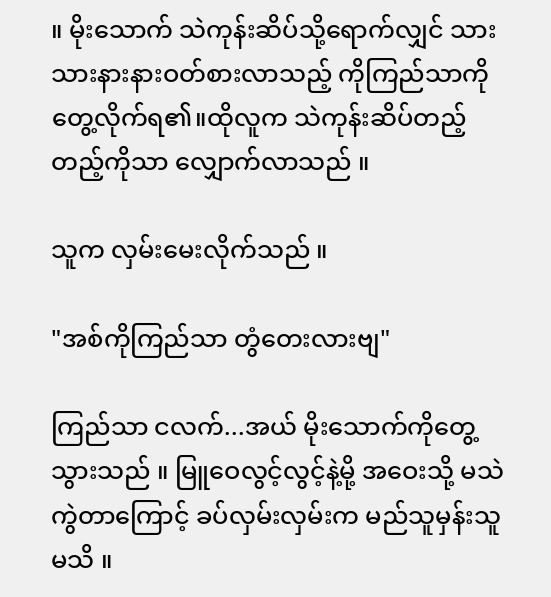။ မိုးသောက် သဲကုန်းဆိပ်သို့ရောက်လျှင် သားသားနားနားဝတ်စားလာသည့် ကိုကြည်သာကို တွေ့လိုက်ရ၏။ထိုလူက သဲကုန်းဆိပ်တည့်တည့်ကိုသာ လျှောက်လာသည် ။

သူက လှမ်းမေးလိုက်သည် ။

"အစ်ကိုကြည်သာ တွံတေးလားဗျ"

ကြည်သာ ငလက်...အယ် မိုးသောက်ကိုတွေ့သွားသည် ။ မြူဝေလွင့်လွင့်နဲ့မို့ အဝေးသို့ မသဲကွဲတာကြောင့် ခပ်လှမ်းလှမ်းက မည်သူမှန်းသူမသိ ။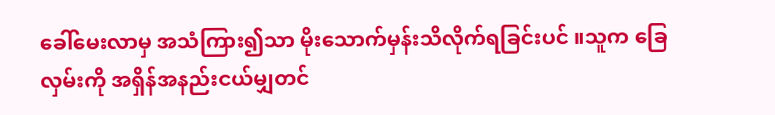ခေါ်မေးလာမှ အသံကြား၍သာ မိုးသောက်မှန်းသိလိုက်ရခြင်းပင် ။သူက ခြေလှမ်းကို အရှိန်အနည်းငယ်မျှတင်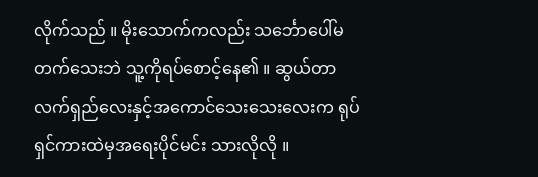လိုက်သည် ။ မိုးသောက်ကလည်း သင်္ဘောပေါ်မတက်သေးဘဲ သူ့ကိုရပ်စောင့်နေ၏ ။ ဆွယ်တာလက်ရှည်လေးနှင့်အကောင်သေးသေးလေးက ရုပ်ရှင်ကားထဲမှအရေးပိုင်မင်း သားလိုလို ။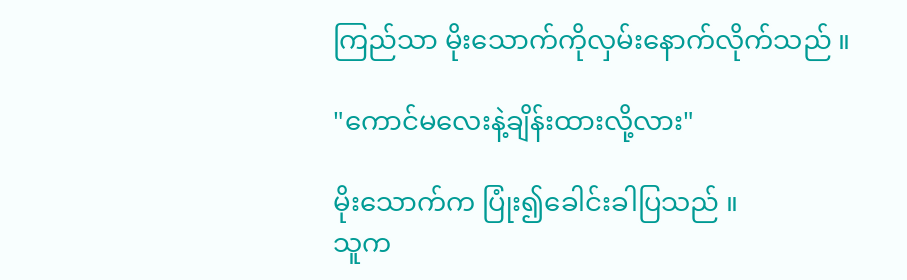ကြည်သာ မိုးသောက်ကိုလှမ်းနောက်လိုက်သည် ။

"ကောင်မလေးနဲ့ချိန်းထားလို့လား"

မိုးသောက်က ပြုံး၍ခေါင်းခါပြသည် ။
သူက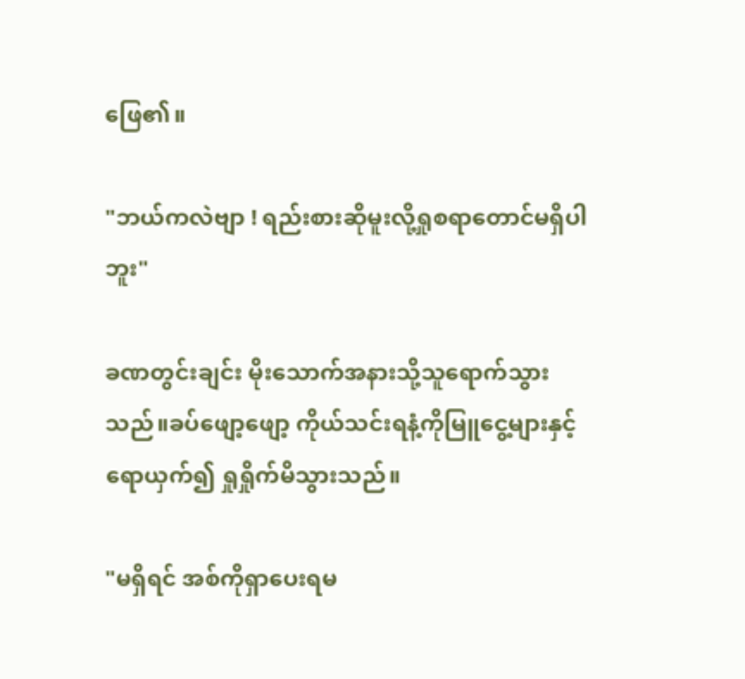ဖြေ၏။

"ဘယ်ကလဲ‌ဗျာ ! ရည်းစားဆိုမူးလို့ရှုစရာတောင်မရှိပါဘူး"

ခဏတွင်းချင်း မိုးသောက်အနားသို့သူရောက်သွားသည်။ခပ်ဖျော့ဖျော့ ကိုယ်သင်းရနံ့ကိုမြူငွေ့များနှင့်ရောယှက်၍ ရှုရှိုက်မိသွားသည်။

"မရှိရင် အစ်ကိုရှာပေးရမ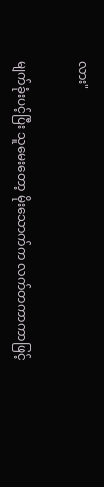လား"

မျက်ခုံးပင့်ပြီး သူမေးတော့ မိုးသောက်က လက်တကာကာဖြင့်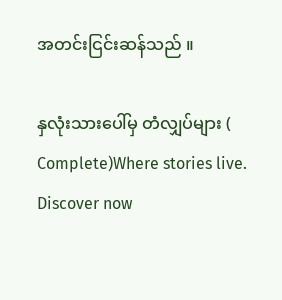အတင်းငြင်းဆန်သည် ။

နှလုံးသားပေါ်မှ တံလျှပ်များ ( Complete)Where stories live. Discover now